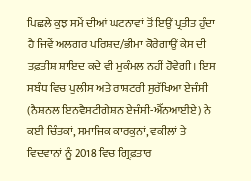ਪਿਛਲੇ ਕੁਝ ਸਮੇਂ ਦੀਆਂ ਘਟਨਾਵਾਂ ਤੋਂ ਇਉਂ ਪ੍ਰਤੀਤ ਹੁੰਦਾ ਹੈ ਜਿਵੇਂ ਅਲਗਰ ਪਰਿਸ਼ਦ/ਭੀਮਾ ਕੋਰੇਗਾਉਂ ਕੇਸ ਦੀ ਤਫ਼ਤੀਸ਼ ਸ਼ਾਇਦ ਕਦੇ ਵੀ ਮੁਕੰਮਲ ਨਹੀਂ ਹੋਵੇਗੀ। ਇਸ ਸਬੰਧ ਵਿਚ ਪੁਲੀਸ ਅਤੇ ਰਾਸ਼ਟਰੀ ਸੁਰੱਖਿਆ ਏਜੰਸੀ (ਨੈਸ਼ਨਲ ਇਨਵੈਸਟੀਗੇਸ਼ਨ ਏਜੰਸੀ-ਐੱਨਆਈਏ) ਨੇ ਕਈ ਚਿੰਤਕਾਂ, ਸਮਾਜਿਕ ਕਾਰਕੁਨਾਂ, ਵਕੀਲਾਂ ਤੇ ਵਿਦਵਾਨਾਂ ਨੂੰ 2018 ਵਿਚ ਗ੍ਰਿਫ਼ਤਾਰ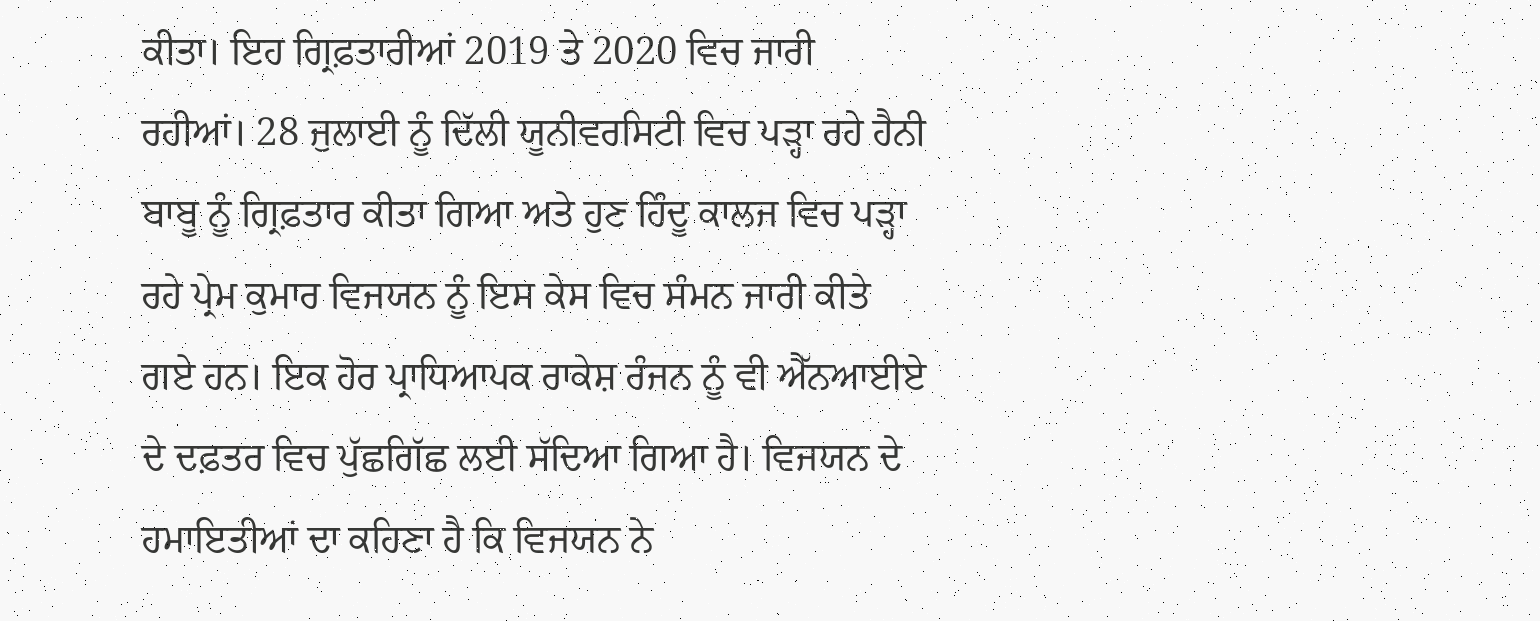ਕੀਤਾ। ਇਹ ਗ੍ਰਿਫ਼ਤਾਰੀਆਂ 2019 ਤੇ 2020 ਵਿਚ ਜਾਰੀ ਰਹੀਆਂ। 28 ਜੁਲਾਈ ਨੂੰ ਦਿੱਲੀ ਯੂਨੀਵਰਸਿਟੀ ਵਿਚ ਪੜ੍ਹਾ ਰਹੇ ਹੈਨੀ ਬਾਬੂ ਨੂੰ ਗ੍ਰਿਫ਼ਤਾਰ ਕੀਤਾ ਗਿਆ ਅਤੇ ਹੁਣ ਹਿੰਦੂ ਕਾਲਜ ਵਿਚ ਪੜ੍ਹਾ ਰਹੇ ਪ੍ਰੇਮ ਕੁਮਾਰ ਵਿਜਯਨ ਨੂੰ ਇਸ ਕੇਸ ਵਿਚ ਸੰਮਨ ਜਾਰੀ ਕੀਤੇ ਗਏ ਹਨ। ਇਕ ਹੋਰ ਪ੍ਰਾਧਿਆਪਕ ਰਾਕੇਸ਼ ਰੰਜਨ ਨੂੰ ਵੀ ਐੱਨਆਈਏ ਦੇ ਦਫ਼ਤਰ ਵਿਚ ਪੁੱਛਗਿੱਛ ਲਈ ਸੱਦਿਆ ਗਿਆ ਹੈ। ਵਿਜਯਨ ਦੇ ਹਮਾਇਤੀਆਂ ਦਾ ਕਹਿਣਾ ਹੈ ਕਿ ਵਿਜਯਨ ਨੇ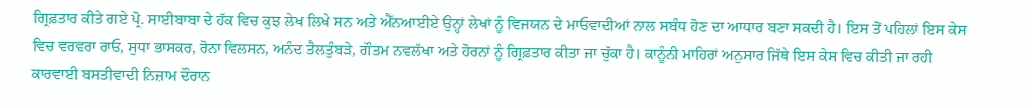ਗ੍ਰਿਫ਼ਤਾਰ ਕੀਤੇ ਗਏ ਪ੍ਰੋ. ਸਾਈਬਾਬਾ ਦੇ ਹੱਕ ਵਿਚ ਕੁਝ ਲੇਖ ਲਿਖੇ ਸਨ ਅਤੇ ਐੱਨਆਈਏ ਉਨ੍ਹਾਂ ਲੇਖਾਂ ਨੂੰ ਵਿਜਯਨ ਦੇ ਮਾਓਵਾਦੀਆਂ ਨਾਲ ਸਬੰਧ ਹੋਣ ਦਾ ਆਧਾਰ ਬਣਾ ਸਕਦੀ ਹੈ। ਇਸ ਤੋਂ ਪਹਿਲਾਂ ਇਸ ਕੇਸ ਵਿਚ ਵਰਵਰਾ ਰਾਓ, ਸੁਧਾ ਭਾਸਕਰ, ਰੋਨਾ ਵਿਲਸਨ, ਅਨੰਦ ਤੈਲਤੁੰਬੜੇ, ਗੌਤਮ ਨਵਲੱਖਾ ਅਤੇ ਹੋਰਨਾਂ ਨੂੰ ਗ੍ਰਿਫ਼ਤਾਰ ਕੀਤਾ ਜਾ ਚੁੱਕਾ ਹੈ। ਕਾਨੂੰਨੀ ਮਾਹਿਰਾਂ ਅਨੁਸਾਰ ਜਿੱਥੇ ਇਸ ਕੇਸ ਵਿਚ ਕੀਤੀ ਜਾ ਰਹੀ ਕਾਰਵਾਈ ਬਸਤੀਵਾਦੀ ਨਿਜ਼ਾਮ ਦੌਰਾਨ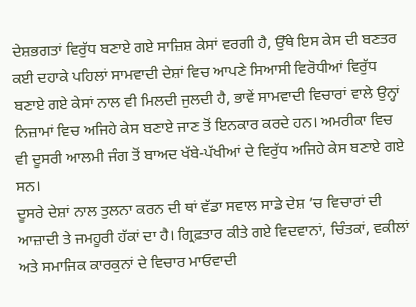ਦੇਸ਼ਭਗਤਾਂ ਵਿਰੁੱਧ ਬਣਾਏ ਗਏ ਸਾਜ਼ਿਸ਼ ਕੇਸਾਂ ਵਰਗੀ ਹੈ, ਉੱਥੇ ਇਸ ਕੇਸ ਦੀ ਬਣਤਰ ਕਈ ਦਹਾਕੇ ਪਹਿਲਾਂ ਸਾਮਵਾਦੀ ਦੇਸ਼ਾਂ ਵਿਚ ਆਪਣੇ ਸਿਆਸੀ ਵਿਰੋਧੀਆਂ ਵਿਰੁੱਧ ਬਣਾਏ ਗਏ ਕੇਸਾਂ ਨਾਲ ਵੀ ਮਿਲਦੀ ਜੁਲਦੀ ਹੈ, ਭਾਵੇਂ ਸਾਮਵਾਦੀ ਵਿਚਾਰਾਂ ਵਾਲੇ ਉਨ੍ਹਾਂ ਨਿਜ਼ਾਮਾਂ ਵਿਚ ਅਜਿਹੇ ਕੇਸ ਬਣਾਏ ਜਾਣ ਤੋਂ ਇਨਕਾਰ ਕਰਦੇ ਹਨ। ਅਮਰੀਕਾ ਵਿਚ ਵੀ ਦੂਸਰੀ ਆਲਮੀ ਜੰਗ ਤੋਂ ਬਾਅਦ ਖੱਬੇ-ਪੱਖੀਆਂ ਦੇ ਵਿਰੁੱਧ ਅਜਿਹੇ ਕੇਸ ਬਣਾਏ ਗਏ ਸਨ।
ਦੂਸਰੇ ਦੇਸ਼ਾਂ ਨਾਲ ਤੁਲਨਾ ਕਰਨ ਦੀ ਥਾਂ ਵੱਡਾ ਸਵਾਲ ਸਾਡੇ ਦੇਸ਼ ’ਚ ਵਿਚਾਰਾਂ ਦੀ ਆਜ਼ਾਦੀ ਤੇ ਜਮਹੂਰੀ ਹੱਕਾਂ ਦਾ ਹੈ। ਗ੍ਰਿਫ਼ਤਾਰ ਕੀਤੇ ਗਏ ਵਿਦਵਾਨਾਂ, ਚਿੰਤਕਾਂ, ਵਕੀਲਾਂ ਅਤੇ ਸਮਾਜਿਕ ਕਾਰਕੁਨਾਂ ਦੇ ਵਿਚਾਰ ਮਾਓਵਾਦੀ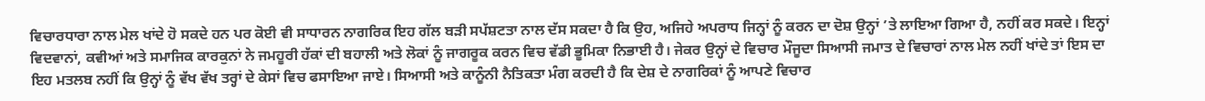ਵਿਚਾਰਧਾਰਾ ਨਾਲ ਮੇਲ ਖਾਂਦੇ ਹੋ ਸਕਦੇ ਹਨ ਪਰ ਕੋਈ ਵੀ ਸਾਧਾਰਨ ਨਾਗਰਿਕ ਇਹ ਗੱਲ ਬੜੀ ਸਪੱਸ਼ਟਤਾ ਨਾਲ ਦੱਸ ਸਕਦਾ ਹੈ ਕਿ ਉਹ, ਅਜਿਹੇ ਅਪਰਾਧ ਜਿਨ੍ਹਾਂ ਨੂੰ ਕਰਨ ਦਾ ਦੋਸ਼ ਉਨ੍ਹਾਂ ’ਤੇ ਲਾਇਆ ਗਿਆ ਹੈ, ਨਹੀਂ ਕਰ ਸਕਦੇ। ਇਨ੍ਹਾਂ ਵਿਦਵਾਨਾਂ, ਕਵੀਆਂ ਅਤੇ ਸਮਾਜਿਕ ਕਾਰਕੁਨਾਂ ਨੇ ਜਮਹੂਰੀ ਹੱਕਾਂ ਦੀ ਬਹਾਲੀ ਅਤੇ ਲੋਕਾਂ ਨੂੰ ਜਾਗਰੂਕ ਕਰਨ ਵਿਚ ਵੱਡੀ ਭੂਮਿਕਾ ਨਿਭਾਈ ਹੈ। ਜੇਕਰ ਉਨ੍ਹਾਂ ਦੇ ਵਿਚਾਰ ਮੌਜੂਦਾ ਸਿਆਸੀ ਜਮਾਤ ਦੇ ਵਿਚਾਰਾਂ ਨਾਲ ਮੇਲ ਨਹੀਂ ਖਾਂਦੇ ਤਾਂ ਇਸ ਦਾ ਇਹ ਮਤਲਬ ਨਹੀਂ ਕਿ ਉਨ੍ਹਾਂ ਨੂੰ ਵੱਖ ਵੱਖ ਤਰ੍ਹਾਂ ਦੇ ਕੇਸਾਂ ਵਿਚ ਫਸਾਇਆ ਜਾਏ। ਸਿਆਸੀ ਅਤੇ ਕਾਨੂੰਨੀ ਨੈਤਿਕਤਾ ਮੰਗ ਕਰਦੀ ਹੈ ਕਿ ਦੇਸ਼ ਦੇ ਨਾਗਰਿਕਾਂ ਨੂੰ ਆਪਣੇ ਵਿਚਾਰ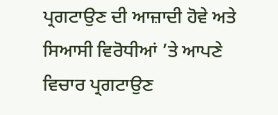ਪ੍ਰਗਟਾਉਣ ਦੀ ਆਜ਼ਾਦੀ ਹੋਵੇ ਅਤੇ ਸਿਆਸੀ ਵਿਰੋਧੀਆਂ ’ਤੇ ਆਪਣੇ ਵਿਚਾਰ ਪ੍ਰਗਟਾਉਣ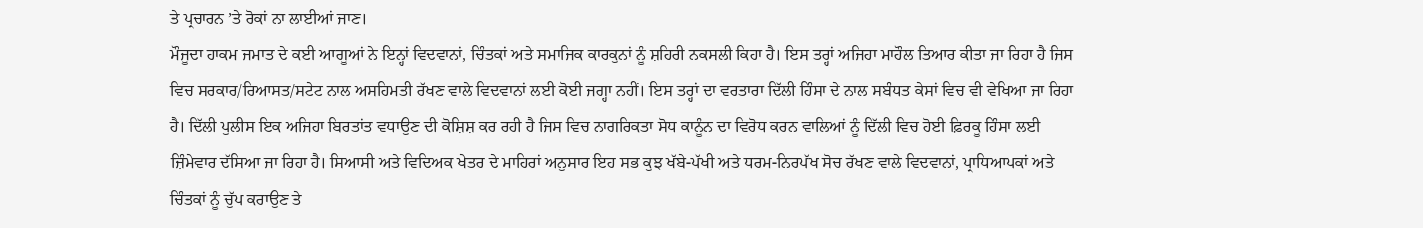ਤੇ ਪ੍ਰਚਾਰਨ ’ਤੇ ਰੋਕਾਂ ਨਾ ਲਾਈਆਂ ਜਾਣ।
ਮੌਜੂਦਾ ਹਾਕਮ ਜਮਾਤ ਦੇ ਕਈ ਆਗੂਆਂ ਨੇ ਇਨ੍ਹਾਂ ਵਿਦਵਾਨਾਂ, ਚਿੰਤਕਾਂ ਅਤੇ ਸਮਾਜਿਕ ਕਾਰਕੁਨਾਂ ਨੂੰ ਸ਼ਹਿਰੀ ਨਕਸਲੀ ਕਿਹਾ ਹੈ। ਇਸ ਤਰ੍ਹਾਂ ਅਜਿਹਾ ਮਾਹੌਲ ਤਿਆਰ ਕੀਤਾ ਜਾ ਰਿਹਾ ਹੈ ਜਿਸ ਵਿਚ ਸਰਕਾਰ/ਰਿਆਸਤ/ਸਟੇਟ ਨਾਲ ਅਸਹਿਮਤੀ ਰੱਖਣ ਵਾਲੇ ਵਿਦਵਾਨਾਂ ਲਈ ਕੋਈ ਜਗ੍ਹਾ ਨਹੀਂ। ਇਸ ਤਰ੍ਹਾਂ ਦਾ ਵਰਤਾਰਾ ਦਿੱਲੀ ਹਿੰਸਾ ਦੇ ਨਾਲ ਸਬੰਧਤ ਕੇਸਾਂ ਵਿਚ ਵੀ ਵੇਖਿਆ ਜਾ ਰਿਹਾ ਹੈ। ਦਿੱਲੀ ਪੁਲੀਸ ਇਕ ਅਜਿਹਾ ਬਿਰਤਾਂਤ ਵਧਾਉਣ ਦੀ ਕੋਸ਼ਿਸ਼ ਕਰ ਰਹੀ ਹੈ ਜਿਸ ਵਿਚ ਨਾਗਰਿਕਤਾ ਸੋਧ ਕਾਨੂੰਨ ਦਾ ਵਿਰੋਧ ਕਰਨ ਵਾਲਿਆਂ ਨੂੰ ਦਿੱਲੀ ਵਿਚ ਹੋਈ ਫ਼ਿਰਕੂ ਹਿੰਸਾ ਲਈ ਜ਼ਿੰਮੇਵਾਰ ਦੱਸਿਆ ਜਾ ਰਿਹਾ ਹੈ। ਸਿਆਸੀ ਅਤੇ ਵਿਦਿਅਕ ਖੇਤਰ ਦੇ ਮਾਹਿਰਾਂ ਅਨੁਸਾਰ ਇਹ ਸਭ ਕੁਝ ਖੱਬੇ-ਪੱਖੀ ਅਤੇ ਧਰਮ-ਨਿਰਪੱਖ ਸੋਚ ਰੱਖਣ ਵਾਲੇ ਵਿਦਵਾਨਾਂ, ਪ੍ਰਾਧਿਆਪਕਾਂ ਅਤੇ ਚਿੰਤਕਾਂ ਨੂੰ ਚੁੱਪ ਕਰਾਉਣ ਤੇ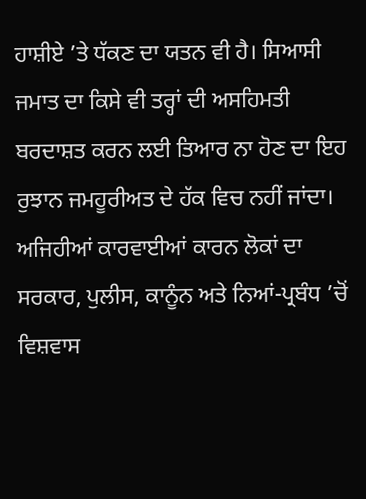ਹਾਸ਼ੀਏ ’ਤੇ ਧੱਕਣ ਦਾ ਯਤਨ ਵੀ ਹੈ। ਸਿਆਸੀ ਜਮਾਤ ਦਾ ਕਿਸੇ ਵੀ ਤਰ੍ਹਾਂ ਦੀ ਅਸਹਿਮਤੀ ਬਰਦਾਸ਼ਤ ਕਰਨ ਲਈ ਤਿਆਰ ਨਾ ਹੋਣ ਦਾ ਇਹ ਰੁਝਾਨ ਜਮਹੂਰੀਅਤ ਦੇ ਹੱਕ ਵਿਚ ਨਹੀਂ ਜਾਂਦਾ। ਅਜਿਹੀਆਂ ਕਾਰਵਾਈਆਂ ਕਾਰਨ ਲੋਕਾਂ ਦਾ ਸਰਕਾਰ, ਪੁਲੀਸ, ਕਾਨੂੰਨ ਅਤੇ ਨਿਆਂ-ਪ੍ਰਬੰਧ ’ਚੋਂ ਵਿਸ਼ਵਾਸ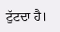ਟੁੱਟਦਾ ਹੈ।